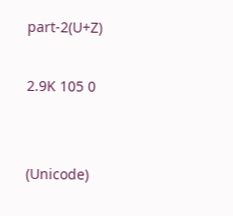part-2(U+Z)

2.9K 105 0


(Unicode)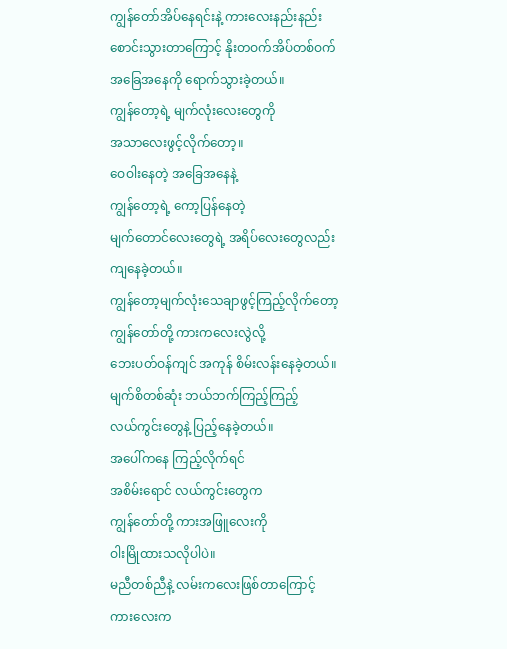ကျွန်တော်အိပ်နေရင်းနဲ့ ကားလေးနည်းနည်း
စောင်းသွားတာကြောင့် နိုးတဝက်အိပ်တစ်ဝက်
အခြေအနေကို ရောက်သွားခဲ့တယ်။
ကျွန်တော့ရဲ့ မျက်လုံးလေးတွေကို
အသာလေးဖွင့်လိုက်တော့။
ဝေဝါးနေတဲ့ အခြေအနေနဲ့
ကျွန်တော့ရဲ့ ကော့ပြန်နေတဲ့
မျက်တောင်လေးတွေရဲ့ အရိပ်လေးတွေလည်း
ကျနေခဲ့တယ်။
ကျွန်တော့မျက်လုံးသေချာဖွင့်ကြည့်လိုက်တော့
ကျွန်တော်တို့ ကားကလေးလွဲလို့
ဘေးပတ်ဝန်ကျင် အကုန် စိမ်းလန်းနေခဲ့တယ်။
မျက်စိတစ်ဆုံး ဘယ်ဘက်ကြည့်ကြည့်
လယ်ကွင်းတွေနဲ့ ပြည့်နေခဲ့တယ်။
အပေါ်ကနေ ကြည့်လိုက်ရင်
အစိမ်းရောင် လယ်ကွင်းတွေက
ကျွန်တော်တို့ ကားအဖြူလေးကို
ဝါးမြိုထားသလိုပါပဲ။
မညီတစ်ညီနဲ့ လမ်းကလေးဖြစ်တာကြောင့်
ကားလေးက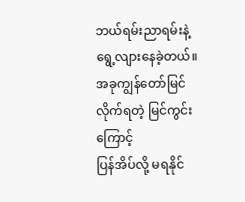ဘယ်ရမ်းညာရမ်းနဲ့
ရွေ့လျားနေခဲ့တယ်။
အခုကျွန်တော်မြင်လိုက်ရတဲ့ မြင်ကွင်းကြောင့်
ပြန်အိပ်လို့ မရနိုင်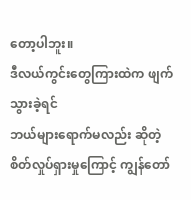တော့ပါဘူး။
ဒီလယ်ကွင်းတွေကြားထဲက ဖျက်သွားခဲ့ရင်
ဘယ်များရောက်မလည်း ဆိုတဲ့
စိတ်လှုပ်ရှားမှုကြောင့် ကျွန်တော်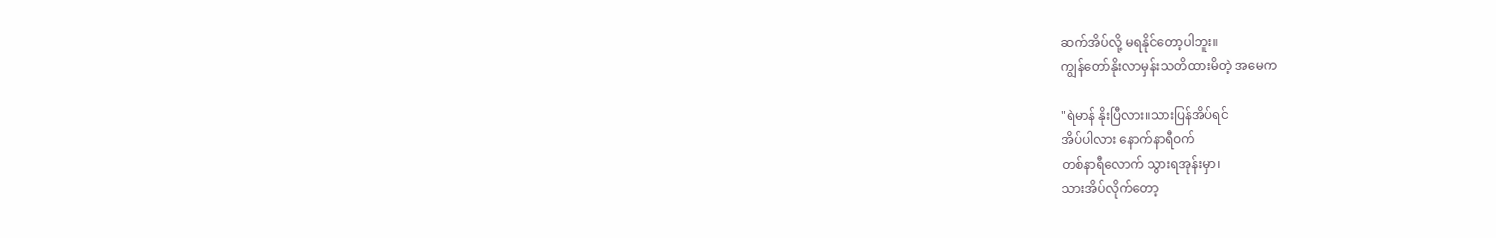ဆက်အိပ်လို့ မရနိုင်တော့ပါဘူး။
ကျွန်တော်နိုးလာမှန်းသတိထားမိတဲ့ အမေက

"ရဲမာန် နိုးပြီလား။သားပြန်အိပ်ရင်
အိပ်ပါလား နောက်နာရီဝက်
တစ်နာရီလောက် သွားရအုန်းမှာ၊
သားအိပ်လိုက်တော့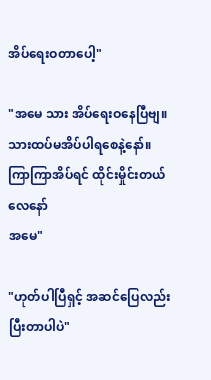အိပ်ရေးဝတာပေါ့"

"အမေ သား အိပ်ရေးဝနေပြီဗျ။
သားထပ်မအိပ်ပါရစေနဲ့နော်။
ကြာကြာအိပ်ရင် ထိုင်းမှိုင်းတယ်လေနော်
အမေ"

"ဟုတ်ပါပြီရှင့် အဆင်ပြေလည်း
ပြီးတာပါပဲ"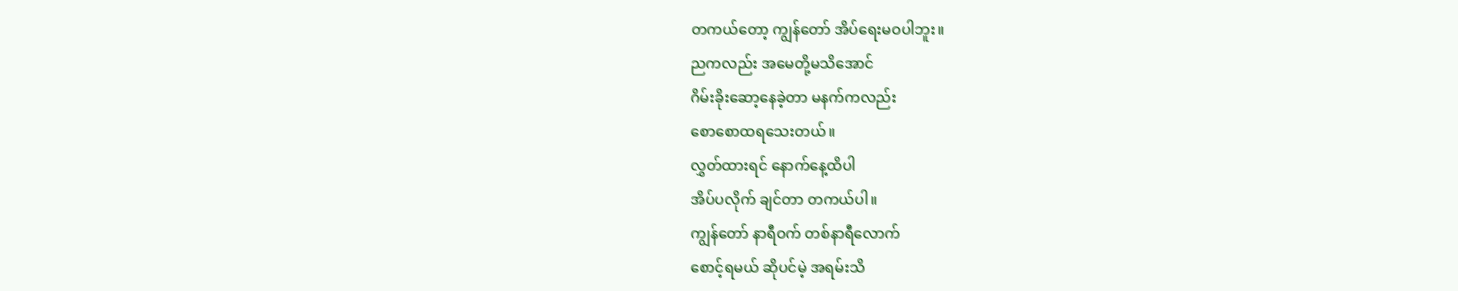တကယ်တော့ ကျွန်တော် အိပ်ရေးမဝပါဘူး။
ညကလည်း အမေတို့မသိအောင်
ဂိမ်းခိုးဆော့နေခဲ့တာ မနက်ကလည်း
စောစောထရသေးတယ်။
လွှတ်ထားရင် နောက်နေ့ထိပါ
အိပ်ပလိုက် ချင်တာ တကယ်ပါ။
ကျွန်တော် နာရီဝက် တစ်နာရီလောက်
စောင့်ရမယ် ဆိုပင်မဲ့ အရမ်းသိ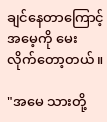ချင်နေတာကြောင့်
အမေ့ကို မေးလိုက်တော့တယ်။

"အမေ သားတို့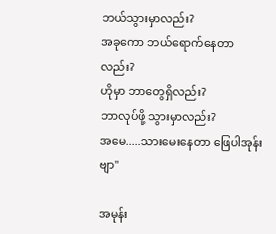ဘယ်သွားမှာလည်း?
အခုကော ဘယ်ရောက်နေတာလည်း?
ဟိုမှာ ဘာတွေရှိလည်း?
ဘာလုပ်ဖို့ သွားမှာလည်း?
အမေ.....သားမေးနေတာ ဖြေပါအုန်းဗျာ"

အမုန်း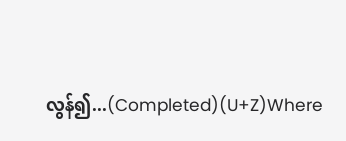လွန်၍...(Completed)(U+Z)Where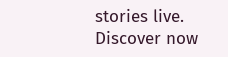stories live. Discover now